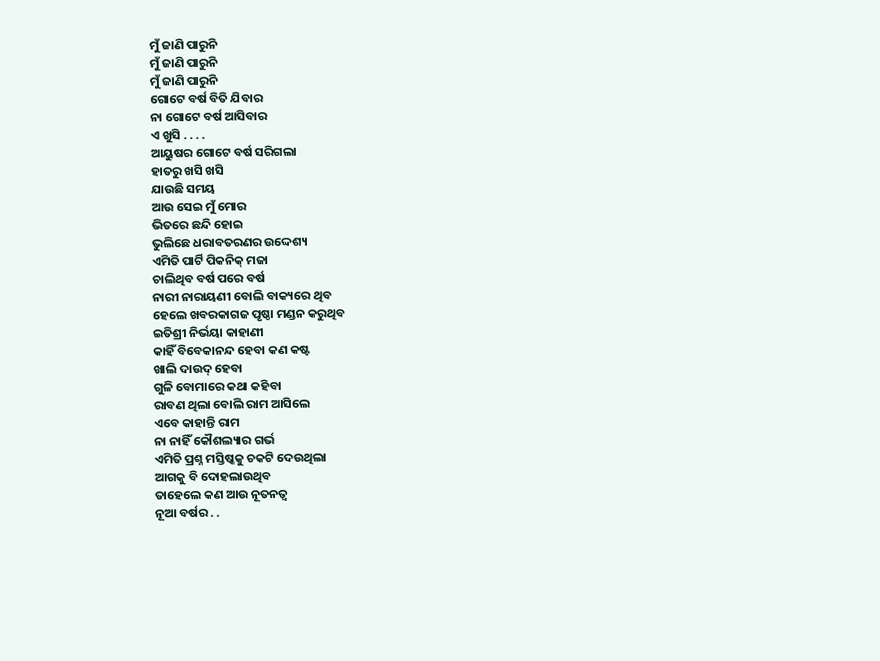ମୁଁ ଜାଣି ପାରୁନି
ମୁଁ ଜାଣି ପାରୁନି
ମୁଁ ଜାଣି ପାରୁନି
ଗୋଟେ ବର୍ଷ ବିତି ଯିବାର
ନା ଗୋଟେ ବର୍ଷ ଆସିବାର
ଏ ଖୁସି . . . .
ଆୟୁଷର ଗୋଟେ ବର୍ଷ ସରିଗଲା
ହାତରୁ ଖସି ଖସି
ଯାଉଛି ସମୟ
ଆଉ ସେଇ ମୁଁ ମୋର
ଭିତରେ ଛନ୍ଦି ହୋଇ
ଭୁଲିଛେ ଧରାବତରଣର ଉଦ୍ଦେଶ୍ୟ
ଏମିତି ପାର୍ଟି ପିକନିକ୍ ମଜା
ଚାଲିଥିବ ବର୍ଷ ପରେ ବର୍ଷ
ନାରୀ ନାରାୟଣୀ ବୋଲି ବାକ୍ୟରେ ଥିବ
ହେଲେ ଖବରକାଗଜ ପୃଷ୍ଠା ମଣ୍ଡନ କରୁଥିବ
ଇତିଶ୍ରୀ ନିର୍ଭୟା କାହାଣୀ
କାହିଁ ବିବେକାନନ୍ଦ ହେବା କଣ କଷ୍ଟ
ଖାଲି ଦାଉଦ୍ ହେବା
ଗୁଳି ବୋମାରେ କଥା କହିବା
ରାବଣ ଥିଲା ବୋଲି ରାମ ଆସିଲେ
ଏବେ କାହାନ୍ତି ରାମ
ନା ନାହିଁ କୌଶଲ୍ୟାର ଗର୍ଭ
ଏମିତି ପ୍ରଶ୍ନ ମସ୍ତିଷ୍କକୁ ଚକଟି ଦେଉଥିଲା
ଆଗକୁ ବି ଦୋହଲାଉଥିବ
ତାହେଲେ କଣ ଆଉ ନୂତନତ୍ୱ
ନୂଆ ବର୍ଷର . .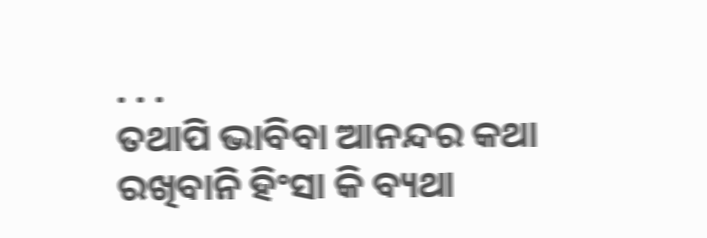. . .
ତଥାପି ଭାବିବା ଆନନ୍ଦର କଥା
ରଖିବାନି ହିଂସା କି ବ୍ୟଥା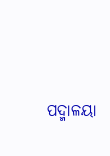ପଦ୍ମାଳୟା